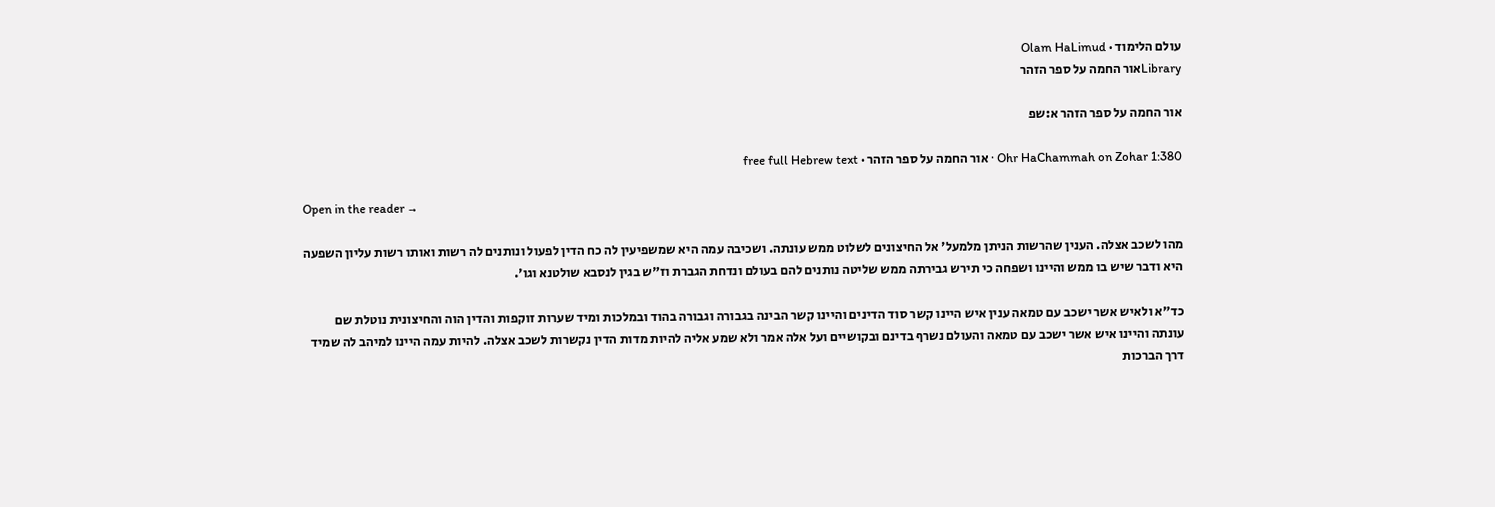עולם הלימוד · Olam HaLimud
Libraryאור החמה על ספר הזהר

אור החמה על ספר הזהר א:שפ

Ohr HaChammah on Zohar 1:380 · אור החמה על ספר הזהר · free full Hebrew text

Open in the reader →

מהו לשכב אצלה. הענין שהרשות הניתן מלמעל' אל החיצונים לשלוט ממש עונתה. ושכיבה עמה היא שמשפיעין לה כח הדין לפעול ונותנים לה רשות ואותו רשות עליון השפעה היא ודבר שיש בו ממש והיינו ושפחה כי תירש גבירתה ממש שליטה נותנים להם בעולם ונדחת הגברת וז"ש בגין לנסבא שולטנא וגו'.

כד"א ולאיש אשר ישכב עם טמאה ענין איש היינו קשר סוד הדינים והיינו קשר הבינה בגבורה וגבורה בהוד ובמלכות ומיד שערות זוקפות והדין הוה והחיצונית נוטלת שם עונתה והיינו איש אשר ישכב עם טמאה והעולם נשרף בדינם ובקושיים ועל אלה אמר ולא שמע אליה להיות מדות הדין נקשרות לשכב אצלה. להיות עמה היינו למיהב לה שמיד דרך הברכות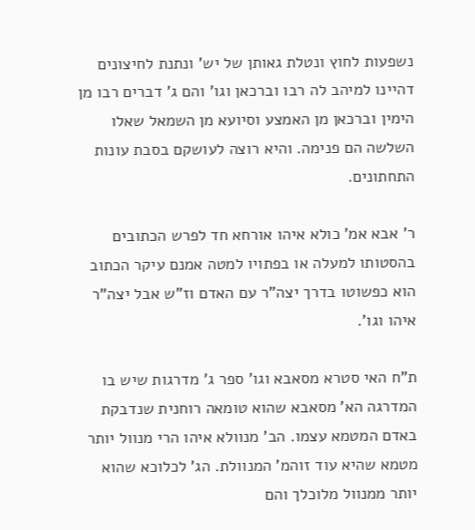נשפעות לחוץ ונטלת גאותן של יש' ונתנת לחיצונים דהיינו למיהב לה רבו וברכאן וגו' והם ג' דברים רבו מן הימין וברכאן מן האמצע וסיועא מן השמאל שאלו השלשה הם פנימה. והיא רוצה לעושקם בסבת עונות התחתונים.

ר' אבא אמ' כולא איהו אורחא חד לפרש הכתובים בהסטותו למעלה או בפתויו למטה אמנם עיקר הכתוב הוא כפשוטו בדרך יצה"ר עם האדם וז"ש אבל יצה"ר איהו וגו'.

ת"ח האי סטרא מסאבא וגו' ספר ג' מדרגות שיש בו המדרגה הא' מסאבא שהוא טומאה רוחנית שנדבקת באדם המטמא עצמו. הב' מנוולא איהו הרי מנוול יותר מטמא שהיא עוד זוהמ' המנוולת. הג' לכלוכא שהוא יותר ממנוול מלוכלך והם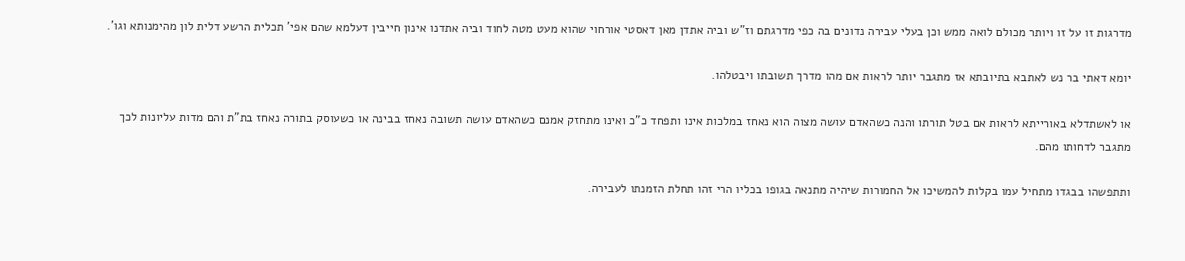מדרגות זו על זו ויותר מכולם לואה ממש וכן בעלי עבירה נדונים בה כפי מדרגתם וז"ש וביה אתדן מאן דאסטי אורחוי שהוא מעט מטה לחוד וביה אתדנו אינון חייבין דעלמא שהם אפי' תכלית הרשע דלית לון מהימנותא וגו'.

יומא דאתי בר נש לאתבא בתיובתא אז מתגבר יותר לראות אם מהו מדרך תשובתו ויבטלהו.

או לאשתדלא באורייתא לראות אם בטל תורתו והנה כשהאדם עושה מצוה הוא נאחז במלכות אינו ותפחד כ"כ ואינו מתחזק אמנם כשהאדם עושה תשובה נאחז בבינה או כשעוסק בתורה נאחז בת"ת והם מדות עליונות לכך מתגבר לדחותו מהם.

ותתפשהו בבגדו מתחיל עמו בקלות להמשיכו אל החמורות שיהיה מתנאה בגופו בכליו הרי זהו תחלת הזמנתו לעבירה.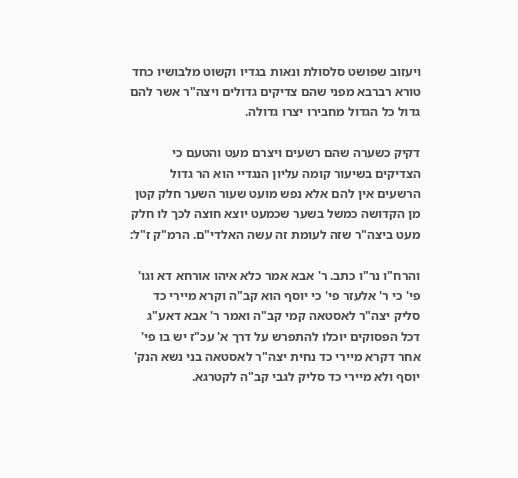ויעזוב שפושט סלסולת ונאות בגדיו וקשוט מלבושיו כחד טורא רברבא מפני שהם צדיקים גדולים ויצה"ר אשר להם גדול כל הגדול מחבירו יצרו גדולה.

דקיק כשערה שהם רשעים ויצרם מעט והטעם כי הצדיקים בשיעור קומה עליון הנגדיי הוא הר גדול הרשעים אין להם אלא נפש מועט שעור השער חלק קטן מן הקדושה כמשל בשער שכמעט יוצא חוצה לכך לו חלק מעט ביצה"ר שזה לעומת זה עשה האלדי"ם. הרמ"ק ז"ל:

והרח"ו נר"ו כתב. ר' אבא אמר כלא איהו אורחא דא וגו' פי' כי ר' אלעזר פי' כי יוסף הוא קב"ה וקרא מיירי כד סליק יצה"ר לאסטאה קמי קב"ה ואמר ר' אבא דאע"ג דכל הפסוקים יוכלו להתפרש על דרך א' עכ"ז יש בו פי' אחר דקרא מיירי כד נחית יצה"ר לאסטאה בני נשא הנק' יוסף ולא מיירי כד סליק לגבי קב"ה לקטרגא.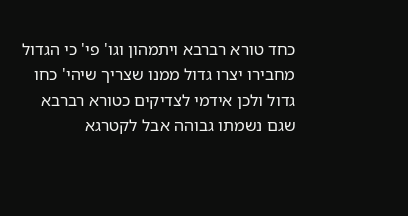כחד טורא רברבא ויתמהון וגו' פי' כי הגדול מחבירו יצרו גדול ממנו שצריך שיהי' כחו גדול ולכן אידמי לצדיקים כטורא רברבא שגם נשמתו גבוהה אבל לקטרגא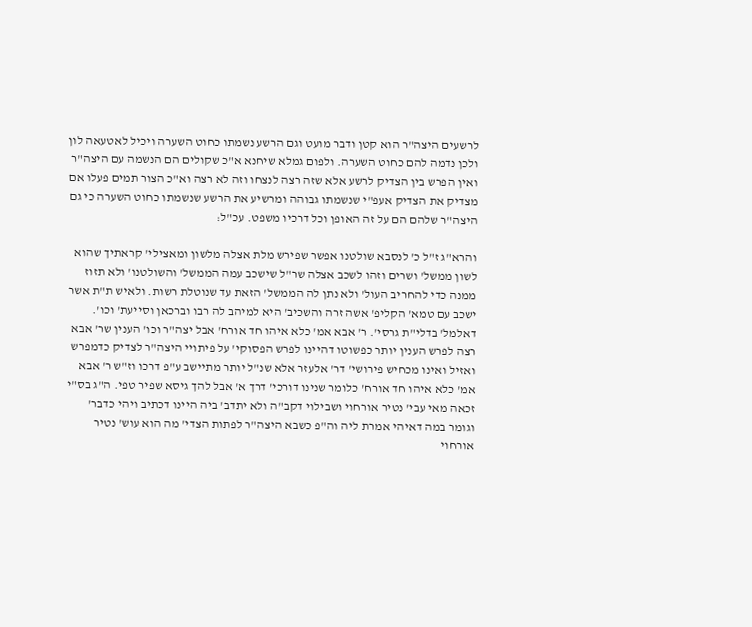לרשעים היצה"ר הוא קטן ודבר מועט וגם הרשע נשמתו כחוט השערה ויכיל לאטעאה לון ולכן נדמה להם כחוט השערה. ולפום גמלא שיחנא א"כ שקולים הם הנשמה עם היצה"ר ואין הפרש בין הצדיק לרשע אלא שזה רצה לנצחו וזה לא רצה וא"כ הצור תמים פעלו אם מצדיק את הצדיק אעפ"י שנשמתו גבוהה ומרשיע את הרשע שנשמתו כחוט השערה כי גם היצה"ר שלהם הם על זה האופן וכל דרכיו משפט. עכ"ל:

והרא"ג ז"ל כ' לנסבא שולטנו אפשר שפירש מלת אצלה מלשון ומאצילי' קראתיך שהוא לשון ממשל' ושרים וזהו לשכב אצלה שר"ל שישכב עמה הממשל' והשולטנו' ולא תזוז ממנה כדי להחריב העול' ולא נתן לה הממשל' הזאת עד שנוטלת רשות. ולאיש ת"ת אשר ישכב עם טמא' הקליפ' אשה זרה והשכיב' היא למיהב לה רבו וברכאן וסייעת' וכו'. דאלמל' בדלי"ת גרסי'. ר' אבא אמ' כלא איהו חד אורח' אבל יצה"ר וכו' הענין שר' אבא רצה לפרש הענין יותר כפשוטו דהיינו לפרש הפסוקי' על פיתויי היצה"ר לצדיק כדמפרש ואזיל ואינו מכחיש פירושי' דר' אלעזר אלא שנ"ל יותר מתיישב ע"פ דרכו וז"ש ר' אבא אמ' כלא איהו חד אורח' כלומר שנינו דורכי' דרך א' אבל להך גיסא שפיר טפי. ה"ג בס"י זכאה מאי עבי' נטיר אורחוי ושבילוי דקב"ה ולא יתדב' ביה היינו דכתיב ויהי כדבר' וגומר במה דאיהי אמרת ליה וה"פ כשבא היצה"ר לפתות הצדי' מה הוא עוש' נטיר אורחוי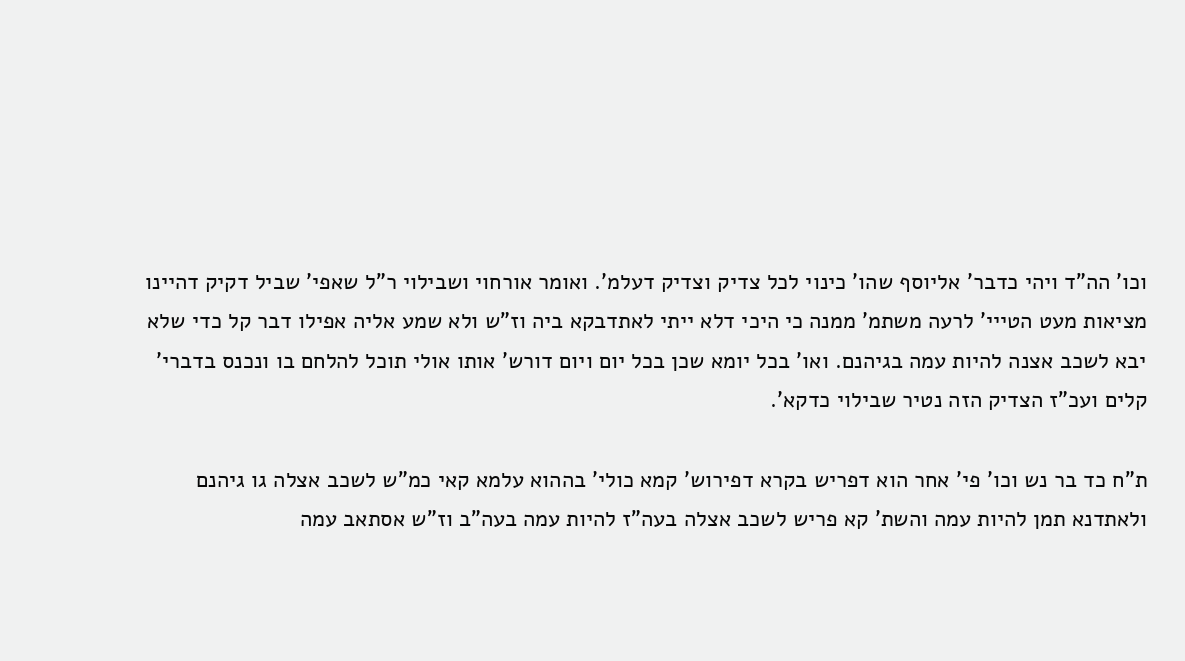וכו' הה"ד ויהי כדבר' אליוסף שהו' כינוי לכל צדיק וצדיק דעלמ'. ואומר אורחוי ושבילוי ר"ל שאפי' שביל דקיק דהיינו מציאות מעט הטייי' לרעה משתמ' ממנה כי היכי דלא ייתי לאתדבקא ביה וז"ש ולא שמע אליה אפילו דבר קל כדי שלא יבא לשכב אצנה להיות עמה בגיהנם. ואו' בכל יומא שכן בכל יום ויום דורש' אותו אולי תוכל להלחם בו ונכנס בדברי' קלים ועכ"ז הצדיק הזה נטיר שבילוי כדקא'.

ת"ח כד בר נש וכו' פי' אחר הוא דפריש בקרא דפירוש' קמא כולי' בההוא עלמא קאי כמ"ש לשכב אצלה גו גיהנם ולאתדנא תמן להיות עמה והשת' קא פריש לשכב אצלה בעה"ז להיות עמה בעה"ב וז"ש אסתאב עמה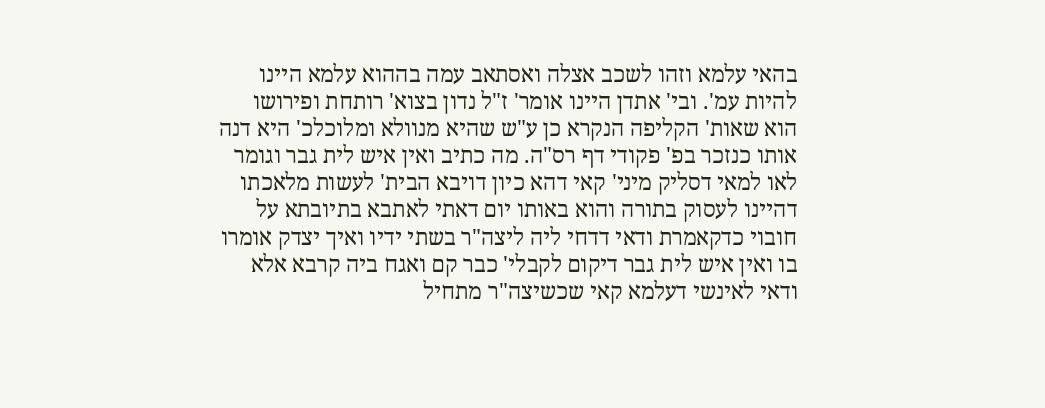בהאי עלמא וזהו לשכב אצלה ואסתאב עמה בההוא עלמא היינו להיות עמ'. ובי' אתדן היינו אומר' ז"ל נדון בצוא' רותחת ופירושו הוא שאות' הקליפה הנקרא כן ע"ש שהיא מנוולא ומלוכלכ' היא דנה אותו כנזכר בפ' פקודי דף רס"ה. מה כתיב ואין איש לית גבר וגומר לאו למאי דסליק מיני' קאי דהא כיון דויבא הבית' לעשות מלאכתו דהיינו לעסוק בתורה והוא באותו יום דאתי לאתבא בתיובתא על חובוי כדקאמרת ודאי דדחי ליה ליצה"ר בשתי ידיו ואיך יצדק אומרו בו ואין איש לית גבר דיקום לקבלי' כבר קם ואגח ביה קרבא אלא ודאי לאינשי דעלמא קאי שכשיצה"ר מתחיל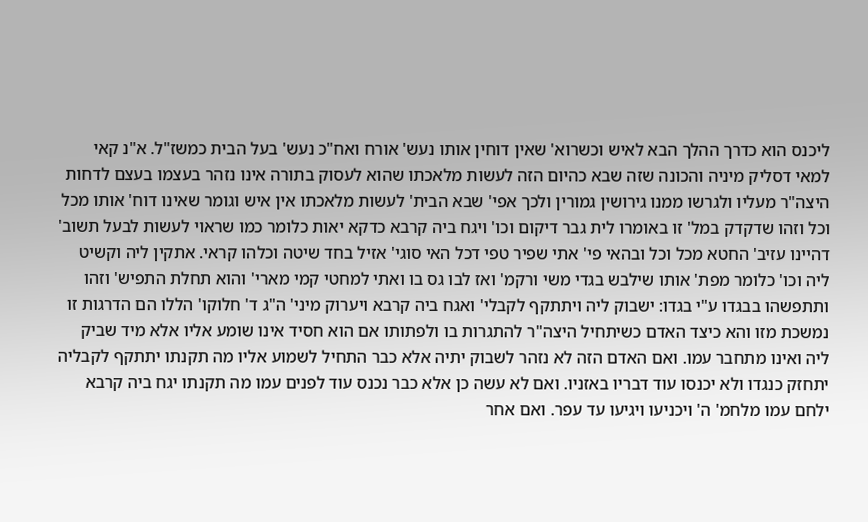ליכנס הוא כדרך ההלך הבא לאיש וכשרוא' שאין דוחין אותו נעש' אורח ואח"כ נעש' בעל הבית כמשז"ל. א"נ קאי למאי דסליק מיניה והכונה שזה שבא כהיום הזה לעשות מלאכתו שהוא לעסוק בתורה אינו נזהר בעצמו בעצם לדחות היצה"ר מעליו ולגרשו ממנו גירושין גמורין ולכך אפי' שבא הבית' לעשות מלאכתו אין איש וגומר שאינו דוח' אותו מכל וכל וזהו שדקדק במל' זו באומרו לית גבר דיקום וכו' ויגח ביה קרבא כדקא יאות כלומר כמו שראוי לעשות לבעל תשוב' דהיינו עזיב' החטא מכל וכל ובהאי פי' אתי שפיר טפי דכל האי סוגי' אזיל בחד שיטה וכלהו קראי. אתקין ליה וקשיט ליה וכו' כלומר מפת' אותו שילבש בגדי משי ורקמ' ואז לבו גס בו ואתי למחטי קמי מארי' והוא תחלת התפיש' וזהו ותתפשהו בבגדו ע"י בגדו: ישבוק ליה ויתתקף לקבלי' ואגח ביה קרבא ויערוק מיני' ה"ג ד' חלוקו' הללו הם הדרגות זו נמשכת מזו והא כיצד האדם כשיתחיל היצה"ר להתגרות בו ולפתותו אם הוא חסיד אינו שומע אליו אלא מיד שביק ליה ואינו מתחבר עמו. ואם האדם הזה לא נזהר לשבוק יתיה אלא כבר התחיל לשמוע אליו מה תקנתו יתתקף לקבליה יתחזק כנגדו ולא יכנסו עוד דבריו באזניו. ואם לא עשה כן אלא כבר נכנס עוד לפנים עמו מה תקנתו יגח ביה קרבא ילחם עמו מלחמ' ה' ויכניעו ויגיעו עד עפר. ואם אחר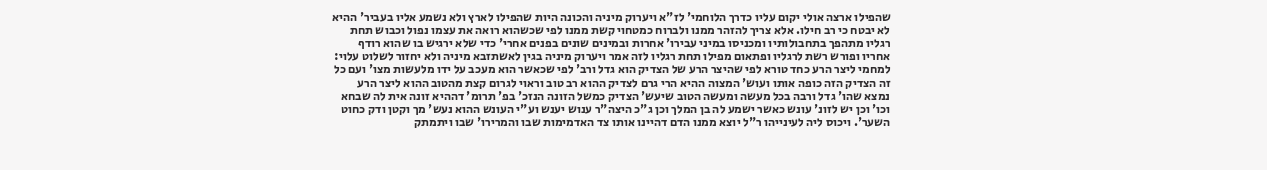שהפילו ארצה אולי יקום עליו כדרך הלוחמי' לז"א ויערוק מיניה והכונה היות שהפילו לארץ ולא נשמע אליו בעביר' ההיא לא יבטח כי רב חילו. אלא צריך להזהר ממנו ולברוח כמטחוי קשת ממנו לפי שכשהוא רואה את עצמו נפול וכבוש תחת רגליו מתהפך בתחבולותיו ומכניסו במיני עבירו' אחרות ובמינים שונים בפנים אחרי' כדי שלא ירגיש בו שהוא רודף אחריו ופורש רשת לרגליו ופתאום מפילו תחת רגליו לזה אמר ויערוק מיניה בגין לאשתזבא מיניה ולא יחזור לשלוט עלוי: למחמי ליצר הרע כחד טורא לפי שהיצר הרע של הצדיק הוא גדל ורב' לפי שכאשר הוא מעכב על ידו מלעשות מצו' ועם כל זה הצדיק הזה כופה אותו ועוש' המצוה ההיא הרי גרם לצדיק ההוא רב טוב וראוי לגרום קצת מהטוב ההוא ליצר הרע נמצא שהו' גדל ורבה בכל מעשה ומעשה הטוב שיעש' הצדיק כמשל הזונה הנזכ' בפ' תרומ' דההיא זונה אית לה שבחא וכו' וכן יש לזונ' עונש כאשר ישמע לה בן המלך וכן ג"כ היצה"ר ענוש יענש וע"י העונש ההוא נעש' מך וקטן ודק כחוט השער'. ויכוס ליה לעינייהו ר"ל יוצא ממנו הדם דהיינו אותו צד האדמימות שבו והמרירו' שבו ויתמתק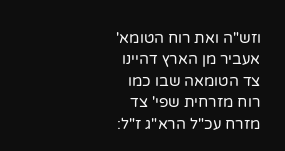וזש"ה ואת רוח הטומא' אעביר מן הארץ דהיינו צד הטומאה שבו כמו רוח מזרחית שפי' צד מזרח עכ"ל הרא"ג ז"ל: